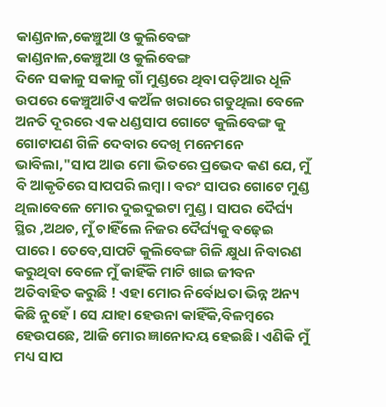କାଣ୍ଡନାଳ,କେଞ୍ଚୁଆ ଓ କୁଲିବେଙ୍ଗ
କାଣ୍ଡନାଳ,କେଞ୍ଚୁଆ ଓ କୁଲିବେଙ୍ଗ
ଦିନେ ସକାଳୁ ସକାଳୁ ଗାଁ ମୁଣ୍ଡରେ ଥିବା ପଡ଼ିଆର ଧୂଳି ଉପରେ କେଞ୍ଚୁଆଟିଏ କଅଁଳ ଖରାରେ ଗଡୁଥିଲା ବେଳେ ଅନତି ଦୂରରେ ଏକ ଧଣ୍ଡସାପ ଗୋଟେ କୁଲିବେଙ୍ଗ କୁ ଗୋଟାପଣ ଗିଳି ଦେବାର ଦେଖି ମନେମନେ ଭାବିଲା,"ସାପ ଆଉ ମୋ ଭିତରେ ପ୍ରଭେଦ କଣ ଯେ, ମୁଁ ବି ଆକୃତିରେ ସାପପରି ଲମ୍ବା। ବରଂ ସାପର ଗୋଟେ ମୁଣ୍ଡ ଥିଲାବେଳେ ମୋର ଦୁଇଦୁଇଟା ମୁଣ୍ଡ। ସାପର ଦୈର୍ଘ୍ୟ ସ୍ଥିର ,ଅଥଚ, ମୁଁ ଚାହିଁଲେ ନିଜର ଦୈର୍ଘ୍ୟକୁ ବଢ଼େଇ ପାରେ। ତେବେ,ସାପଟି କୁଲିବେଙ୍ଗ ଗିଳି କ୍ଷୁଧା ନିବାରଣ କରୁଥିବା ବେଳେ ମୁଁ କାହିଁକି ମାଟି ଖାଇ ଜୀବନ ଅତିବାହିତ କରୁଛି ! ଏହା ମୋର ନିର୍ବୋଧତା ଭିନ୍ନ ଅନ୍ୟ କିଛି ନୁହେଁ। ସେ ଯାହା ହେଉନା କାହିଁକି,ବିଳମ୍ବରେ ହେଉପଛେ, ଆଜି ମୋର ଜ୍ଞାନୋଦୟ ହେଇଛି। ଏଣିକି ମୁଁ ମଧ୍ୟ ସାପ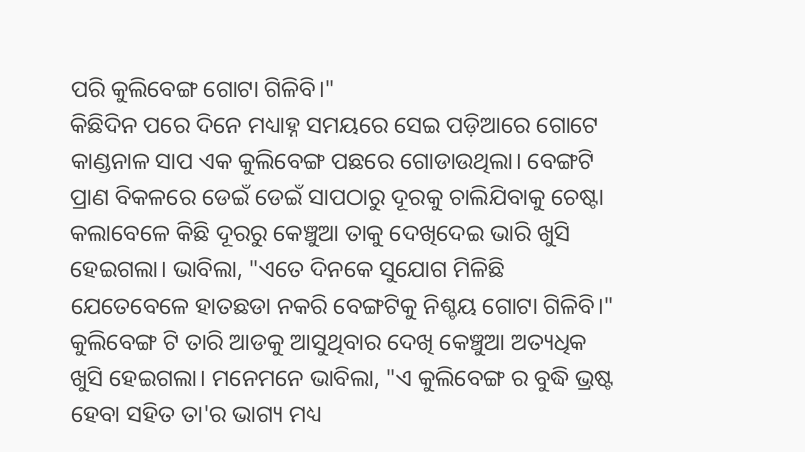ପରି କୁଲିବେଙ୍ଗ ଗୋଟା ଗିଳିବି।"
କିଛିଦିନ ପରେ ଦିନେ ମଧ୍ୟାହ୍ନ ସମୟରେ ସେଇ ପଡ଼ିଆରେ ଗୋଟେ କାଣ୍ଡନାଳ ସାପ ଏକ କୁଲିବେଙ୍ଗ ପଛରେ ଗୋଡାଉଥିଲା। ବେଙ୍ଗଟି ପ୍ରାଣ ବିକଳରେ ଡେଇଁ ଡେଇଁ ସାପଠାରୁ ଦୂରକୁ ଚାଲିଯିବାକୁ ଚେଷ୍ଟା କଲାବେଳେ କିଛି ଦୂରରୁ କେଞ୍ଚୁଆ ତାକୁ ଦେଖିଦେଇ ଭାରି ଖୁସି ହେଇଗଲା। ଭାବିଲା, "ଏତେ ଦିନକେ ସୁଯୋଗ ମିଳିଛି ଯେତେବେଳେ ହାତଛଡା ନକରି ବେଙ୍ଗଟିକୁ ନିଶ୍ଚୟ ଗୋଟା ଗିଳିବି।"
କୁଲିବେଙ୍ଗ ଟି ତାରି ଆଡକୁ ଆସୁଥିବାର ଦେଖି କେଞ୍ଚୁଆ ଅତ୍ୟଧିକ ଖୁସି ହେଇଗଲା। ମନେମନେ ଭାବିଲା, "ଏ କୁଲିବେଙ୍ଗ ର ବୁଦ୍ଧି ଭ୍ରଷ୍ଟ ହେବା ସହିତ ତା'ର ଭାଗ୍ୟ ମଧ୍ୟ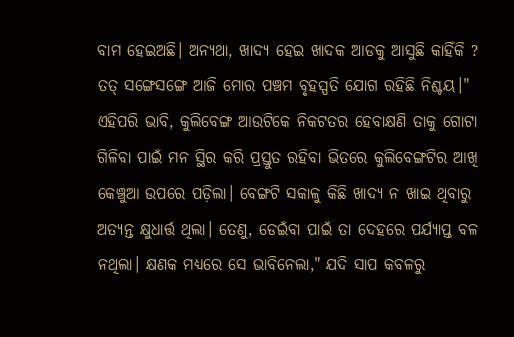ବାମ ହେଇଅଛି। ଅନ୍ୟଥା, ଖାଦ୍ୟ ହେଇ ଖାଦକ ଆଡକୁ ଆସୁଛି କାହିଁକି ? ତତ୍ ସଙ୍ଗେସଙ୍ଗେ ଆଜି ମୋର ପଞ୍ଚମ ବୃହସ୍ପତି ଯୋଗ ରହିଛି ନିଶ୍ଚୟ।"
ଏହିପରି ଭାବି, କୁଲିବେଙ୍ଗ ଆଉଟିକେ ନିକଟତର ହେବାକ୍ଷଣି ତାକୁ ଗୋଟା ଗିଳିବା ପାଇଁ ମନ ସ୍ଥିର କରି ପ୍ରସ୍ତୁତ ରହିବା ଭିତରେ କୁଲିବେଙ୍ଗଟିର ଆଖି କେଞ୍ଚୁଆ ଉପରେ ପଡ଼ିଲା। ବେଙ୍ଗଟି ସକାଳୁ କିଛି ଖାଦ୍ୟ ନ ଖାଇ ଥିବାରୁ ଅତ୍ୟନ୍ତ କ୍ଷୁଧାର୍ତ୍ତ ଥିଲା। ତେଣୁ, ଡେଇଁବା ପାଇଁ ତା ଦେହରେ ପର୍ଯ୍ୟାପ୍ତ ବଳ ନଥିଲା। କ୍ଷଣକ ମଧ୍ୟରେ ସେ ଭାବିନେଲା," ଯଦି ସାପ କବଳରୁ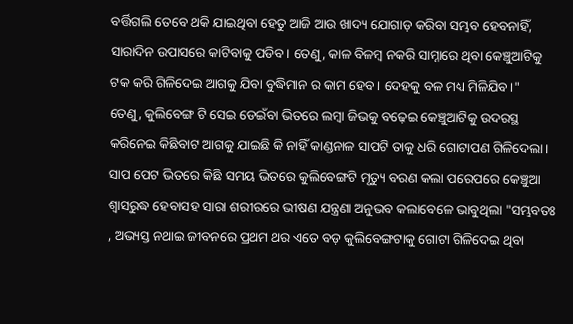ବର୍ତ୍ତିଗଲି ତେବେ ଥକି ଯାଇଥିବା ହେତୁ ଆଜି ଆଉ ଖାଦ୍ୟ ଯୋଗାଡ଼ କରିବା ସମ୍ଭବ ହେବନାହିଁ, ସାରାଦିନ ଉପାସରେ କାଟିବାକୁ ପଡିବ। ତେଣୁ, କାଳ ବିଳମ୍ବ ନକରି ସାମ୍ନାରେ ଥିବା କେଞ୍ଚୁଆଟିକୁ ଟକ କରି ଗିଳିଦେଇ ଆଗକୁ ଯିବା ବୁଦ୍ଧିମାନ ର କାମ ହେବ। ଦେହକୁ ବଳ ମଧ୍ୟ ମିଳିଯିବ।"
ତେଣୁ, କୁଲିବେଙ୍ଗ ଟି ସେଇ ଡେଇଁବା ଭିତରେ ଲମ୍ବା ଜିଭକୁ ବଢ଼େଇ କେଞ୍ଚୁଆଟିକୁ ଉଦରସ୍ଥ କରିନେଇ କିଛିବାଟ ଆଗକୁ ଯାଇଛି କି ନାହିଁ କାଣ୍ଡନାଳ ସାପଟି ତାକୁ ଧରି ଗୋଟାପଣ ଗିଳିଦେଲା। ସାପ ପେଟ ଭିତରେ କିଛି ସମୟ ଭିତରେ କୁଲିବେଙ୍ଗଟି ମୃତ୍ୟୁ ବରଣ କଲା ପରେପରେ କେଞ୍ଚୁଆ ଶ୍ୱାସରୁଦ୍ଧ ହେବାସହ ସାରା ଶରୀରରେ ଭୀଷଣ ଯନ୍ତ୍ରଣା ଅନୁଭବ କଲାବେଳେ ଭାବୁଥିଲା "ସମ୍ଭବତଃ , ଅଭ୍ୟସ୍ତ ନଥାଇ ଜୀବନରେ ପ୍ରଥମ ଥର ଏତେ ବଡ଼ କୁଲିବେଙ୍ଗଟାକୁ ଗୋଟା ଗିଳିଦେଇ ଥିବା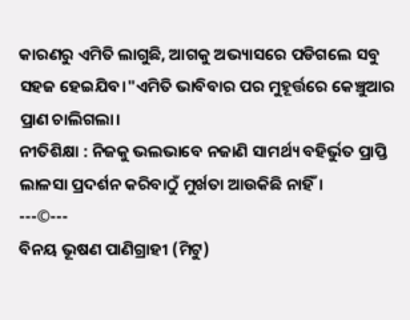କାରଣରୁ ଏମିତି ଲାଗୁଛି, ଆଗକୁ ଅଭ୍ୟାସରେ ପଡିଗଲେ ସବୁ ସହଜ ହେଇଯିବ।"ଏମିତି ଭାବିବାର ପର ମୁହୂର୍ତ୍ତରେ କେଞ୍ଚୁଆର ପ୍ରାଣ ଚାଲିଗଲା।
ନୀତିଶିକ୍ଷା : ନିଜକୁ ଭଲଭାବେ ନଜାଣି ସାମର୍ଥ୍ୟ ବହିର୍ଭୁତ ପ୍ରାପ୍ତି ଲାଳସା ପ୍ରଦର୍ଶନ କରିବାଠୁଁ ମୁର୍ଖତା ଆଉକିଛି ନାହିଁ।
---©---
ବିନୟ ଭୂଷଣ ପାଣିଗ୍ରାହୀ (ମିଟୁ)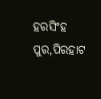ହରସିଂହ ପୁର,ପିରହାଟ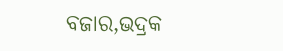ବଜାର,ଭଦ୍ରକ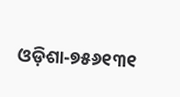ଓଡ଼ିଶା-୭୫୬୧୩୧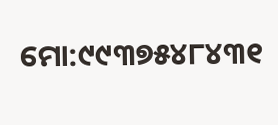ମୋ:୯୯୩୭୫୪୮୪୩୧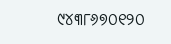୯୪୩୮୬୭୦୧୨୦